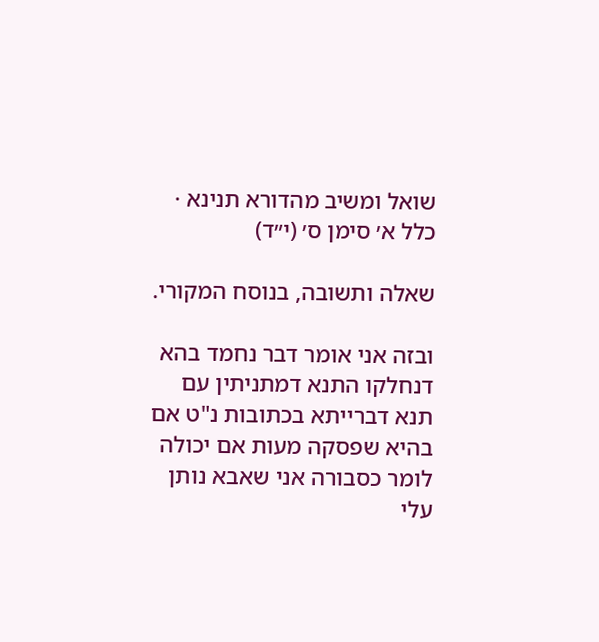שואל ומשיב מהדורא תנינא · כלל א׳ סימן ס׳ (י״ד)

שאלה ותשובה, בנוסח המקורי.

ובזה אני אומר דבר נחמד בהא דנחלקו התנא דמתניתין עם תנא דברייתא בכתובות נ"ט אם בהיא שפסקה מעות אם יכולה לומר כסבורה אני שאבא נותן עלי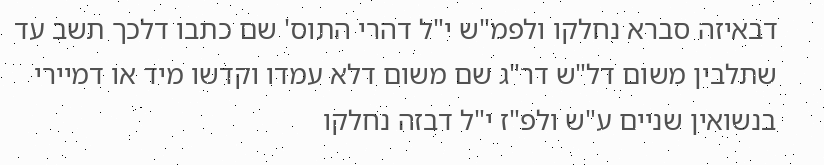דבאיזה סברא נחלקו ולפמ"ש י"ל דהרי התוס' שם כתבו דלכך תשב עד שתלבין משום דל"ש דר"ג שם משום דלא עמדו וקדשו מיד או דמיירי בנשואין שניים ע"ש ולפ"ז י"ל דבזה נחלקו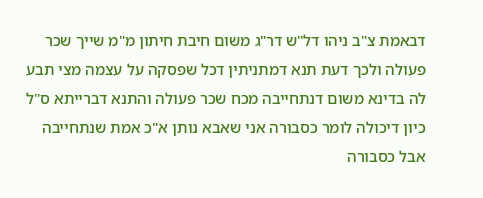דבאמת צ"ב ניהו דל"ש דר"ג משום חיבת חיתון מ"מ שייך שכר פעולה ולכך דעת תנא דמתניתין דכל שפסקה על עצמה מצי תבע לה בדינא משום דנתחייבה מכח שכר פעולה והתנא דברייתא ס"ל כיון דיכולה לומר כסבורה אני שאבא נותן א"כ אמת שנתחייבה אבל כסבורה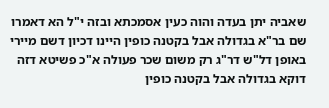שאביה יתן בעדה והוה כעין אסמכתא ובזה י"ל הא דאמרו שם בר"א בגדולה אבל בקטנה כופין היינו דכיון דשם מיירי באופן דל"ש דר"ג רק משום שכר פעולה א"כ פשיטא דזה דוקא בגדולה אבל בקטנה כופין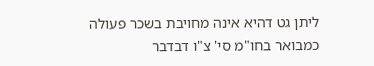ליתן גט דהיא אינה מחויבת בשכר פעולה כמבואר בחו"מ סי' צ"ו דבדבר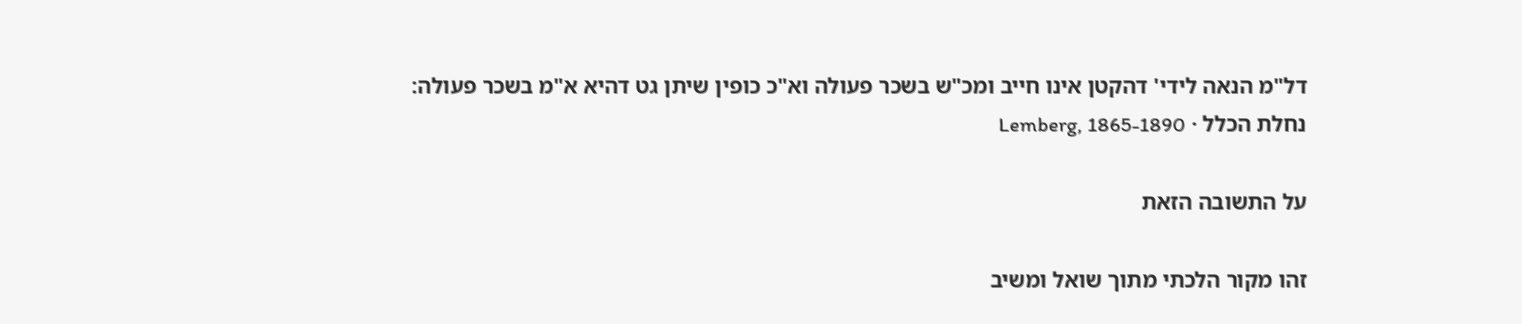דל"מ הנאה לידי' דהקטן אינו חייב ומכ"ש בשכר פעולה וא"כ כופין שיתן גט דהיא א"מ בשכר פעולה:
נחלת הכלל · Lemberg, 1865-1890

על התשובה הזאת

זהו מקור הלכתי מתוך שואל ומשיב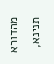מהדורא תנינא,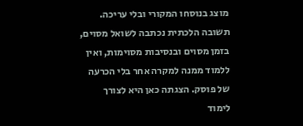מוצג בנוסחו המקורי ובלי עריכה. תשובה הלכתית נכתבה לשואל מסוים, בזמן מסוים ובנסיבות מסוימות, ואין ללמוד ממנה למקרה אחר בלי הכרעה של פוסק. הצגתה כאן היא לצורך לימוד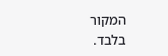המקור בלבד.